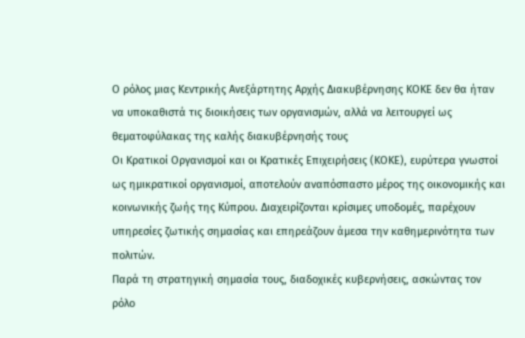Ο ρόλος μιας Κεντρικής Ανεξάρτητης Αρχής Διακυβέρνησης ΚΟΚΕ δεν θα ήταν να υποκαθιστά τις διοικήσεις των οργανισμών, αλλά να λειτουργεί ως θεματοφύλακας της καλής διακυβέρνησής τους
Οι Κρατικοί Οργανισμοί και οι Κρατικές Επιχειρήσεις (ΚΟΚΕ), ευρύτερα γνωστοί ως ημικρατικοί οργανισμοί, αποτελούν αναπόσπαστο μέρος της οικονομικής και κοινωνικής ζωής της Κύπρου. Διαχειρίζονται κρίσιμες υποδομές, παρέχουν υπηρεσίες ζωτικής σημασίας και επηρεάζουν άμεσα την καθημερινότητα των πολιτών.
Παρά τη στρατηγική σημασία τους, διαδοχικές κυβερνήσεις, ασκώντας τον ρόλο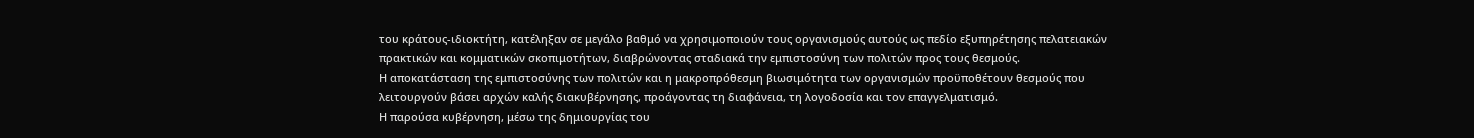του κράτους-ιδιοκτήτη, κατέληξαν σε μεγάλο βαθμό να χρησιμοποιούν τους οργανισμούς αυτούς ως πεδίο εξυπηρέτησης πελατειακών πρακτικών και κομματικών σκοπιμοτήτων, διαβρώνοντας σταδιακά την εμπιστοσύνη των πολιτών προς τους θεσμούς.
Η αποκατάσταση της εμπιστοσύνης των πολιτών και η μακροπρόθεσμη βιωσιμότητα των οργανισμών προϋποθέτουν θεσμούς που λειτουργούν βάσει αρχών καλής διακυβέρνησης, προάγοντας τη διαφάνεια, τη λογοδοσία και τον επαγγελματισμό.
Η παρούσα κυβέρνηση, μέσω της δημιουργίας του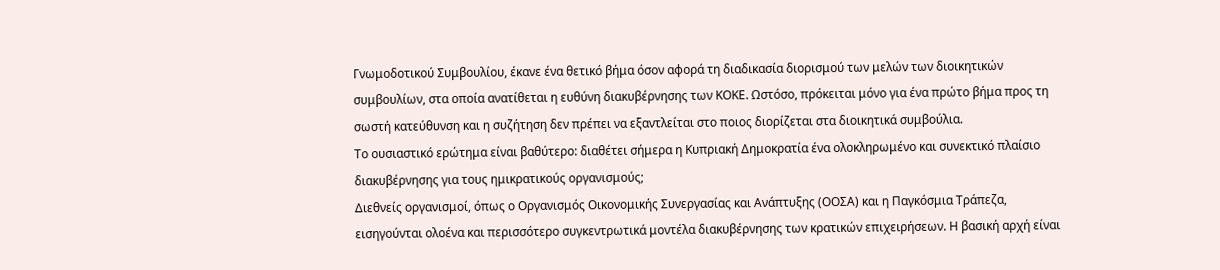Γνωμοδοτικού Συμβουλίου, έκανε ένα θετικό βήμα όσον αφορά τη διαδικασία διορισμού των μελών των διοικητικών συμβουλίων, στα οποία ανατίθεται η ευθύνη διακυβέρνησης των ΚΟΚΕ. Ωστόσο, πρόκειται μόνο για ένα πρώτο βήμα προς τη σωστή κατεύθυνση και η συζήτηση δεν πρέπει να εξαντλείται στο ποιος διορίζεται στα διοικητικά συμβούλια.
Το ουσιαστικό ερώτημα είναι βαθύτερο: διαθέτει σήμερα η Κυπριακή Δημοκρατία ένα ολοκληρωμένο και συνεκτικό πλαίσιο διακυβέρνησης για τους ημικρατικούς οργανισμούς;
Διεθνείς οργανισμοί, όπως ο Οργανισμός Οικονομικής Συνεργασίας και Ανάπτυξης (ΟΟΣΑ) και η Παγκόσμια Τράπεζα, εισηγούνται ολοένα και περισσότερο συγκεντρωτικά μοντέλα διακυβέρνησης των κρατικών επιχειρήσεων. Η βασική αρχή είναι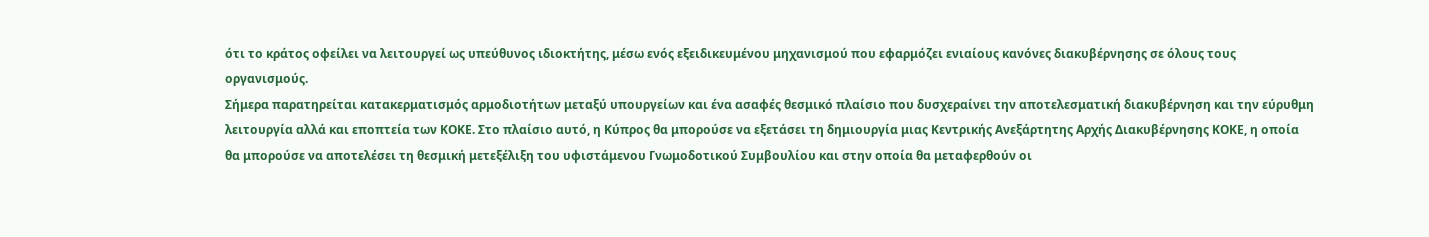ότι το κράτος οφείλει να λειτουργεί ως υπεύθυνος ιδιοκτήτης, μέσω ενός εξειδικευμένου μηχανισμού που εφαρμόζει ενιαίους κανόνες διακυβέρνησης σε όλους τους οργανισμούς.
Σήμερα παρατηρείται κατακερματισμός αρμοδιοτήτων μεταξύ υπουργείων και ένα ασαφές θεσμικό πλαίσιο που δυσχεραίνει την αποτελεσματική διακυβέρνηση και την εύρυθμη λειτουργία αλλά και εποπτεία των ΚΟΚΕ. Στο πλαίσιο αυτό, η Κύπρος θα μπορούσε να εξετάσει τη δημιουργία μιας Κεντρικής Ανεξάρτητης Αρχής Διακυβέρνησης ΚΟΚΕ, η οποία θα μπορούσε να αποτελέσει τη θεσμική μετεξέλιξη του υφιστάμενου Γνωμοδοτικού Συμβουλίου και στην οποία θα μεταφερθούν οι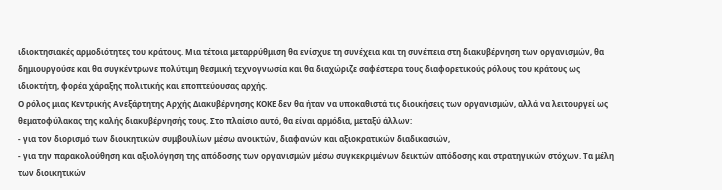ιδιοκτησιακές αρμοδιότητες του κράτους. Μια τέτοια μεταρρύθμιση θα ενίσχυε τη συνέχεια και τη συνέπεια στη διακυβέρνηση των οργανισμών, θα δημιουργούσε και θα συγκέντρωνε πολύτιμη θεσμική τεχνογνωσία και θα διαχώριζε σαφέστερα τους διαφορετικούς ρόλους του κράτους ως ιδιοκτήτη, φορέα χάραξης πολιτικής και εποπτεύουσας αρχής.
Ο ρόλος μιας Κεντρικής Ανεξάρτητης Αρχής Διακυβέρνησης ΚΟΚΕ δεν θα ήταν να υποκαθιστά τις διοικήσεις των οργανισμών, αλλά να λειτουργεί ως θεματοφύλακας της καλής διακυβέρνησής τους. Στο πλαίσιο αυτό, θα είναι αρμόδια, μεταξύ άλλων:
- για τον διορισμό των διοικητικών συμβουλίων μέσω ανοικτών, διαφανών και αξιοκρατικών διαδικασιών,
- για την παρακολούθηση και αξιολόγηση της απόδοσης των οργανισμών μέσω συγκεκριμένων δεικτών απόδοσης και στρατηγικών στόχων. Τα μέλη των διοικητικών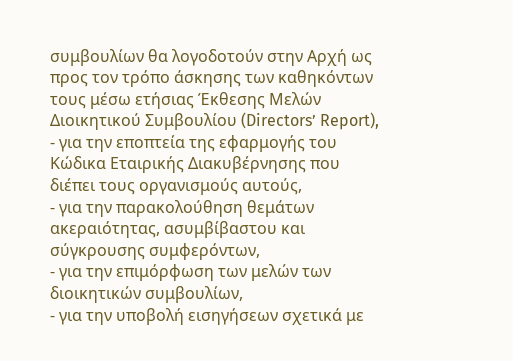συμβουλίων θα λογοδοτούν στην Αρχή ως προς τον τρόπο άσκησης των καθηκόντων τους μέσω ετήσιας Έκθεσης Μελών Διοικητικού Συμβουλίου (Directors’ Report),
- για την εποπτεία της εφαρμογής του Κώδικα Εταιρικής Διακυβέρνησης που διέπει τους οργανισμούς αυτούς,
- για την παρακολούθηση θεμάτων ακεραιότητας, ασυμβίβαστου και σύγκρουσης συμφερόντων,
- για την επιμόρφωση των μελών των διοικητικών συμβουλίων,
- για την υποβολή εισηγήσεων σχετικά με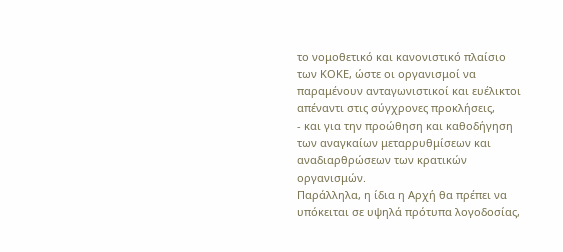το νομοθετικό και κανονιστικό πλαίσιο των ΚΟΚΕ, ώστε οι οργανισμοί να παραμένουν ανταγωνιστικοί και ευέλικτοι απέναντι στις σύγχρονες προκλήσεις,
- και για την προώθηση και καθοδήγηση των αναγκαίων μεταρρυθμίσεων και αναδιαρθρώσεων των κρατικών οργανισμών.
Παράλληλα, η ίδια η Αρχή θα πρέπει να υπόκειται σε υψηλά πρότυπα λογοδοσίας,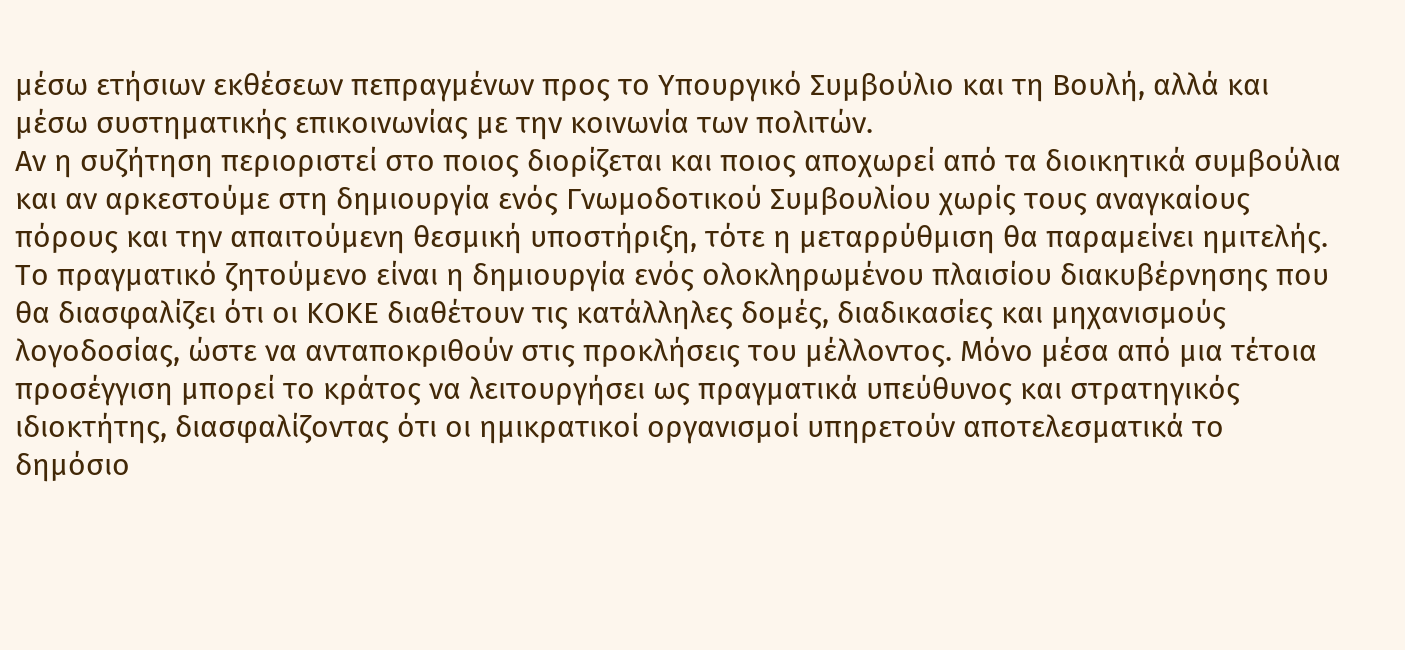μέσω ετήσιων εκθέσεων πεπραγμένων προς το Υπουργικό Συμβούλιο και τη Βουλή, αλλά και μέσω συστηματικής επικοινωνίας με την κοινωνία των πολιτών.
Αν η συζήτηση περιοριστεί στο ποιος διορίζεται και ποιος αποχωρεί από τα διοικητικά συμβούλια και αν αρκεστούμε στη δημιουργία ενός Γνωμοδοτικού Συμβουλίου χωρίς τους αναγκαίους πόρους και την απαιτούμενη θεσμική υποστήριξη, τότε η μεταρρύθμιση θα παραμείνει ημιτελής. Το πραγματικό ζητούμενο είναι η δημιουργία ενός ολοκληρωμένου πλαισίου διακυβέρνησης που θα διασφαλίζει ότι οι ΚΟΚΕ διαθέτουν τις κατάλληλες δομές, διαδικασίες και μηχανισμούς λογοδοσίας, ώστε να ανταποκριθούν στις προκλήσεις του μέλλοντος. Μόνο μέσα από μια τέτοια προσέγγιση μπορεί το κράτος να λειτουργήσει ως πραγματικά υπεύθυνος και στρατηγικός ιδιοκτήτης, διασφαλίζοντας ότι οι ημικρατικοί οργανισμοί υπηρετούν αποτελεσματικά το δημόσιο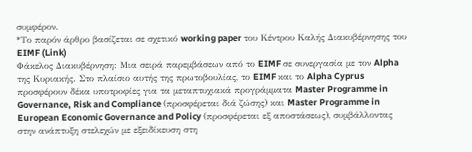συμφέρον.
*Το παρόν άρθρο βασίζεται σε σχετικό working paper του Κέντρου Καλής Διακυβέρνησης του EIMF (Link)
Φάκελος Διακυβέρνηση: Μια σειρά παρεμβάσεων από το EIMF σε συνεργασία με τον Alpha της Κυριακής. Στο πλαίσιο αυτής της πρωτοβουλίας, το EIMF και το Alpha Cyprus προσφέρουν δέκα υποτροφίες για τα μεταπτυχιακά προγράμματα Master Programme in Governance, Risk and Compliance (προσφέρεται διά ζώσης) και Master Programme in European Economic Governance and Policy (προσφέρεται εξ αποστάσεως), συμβάλλοντας στην ανάπτυξη στελεχών με εξειδίκευση στη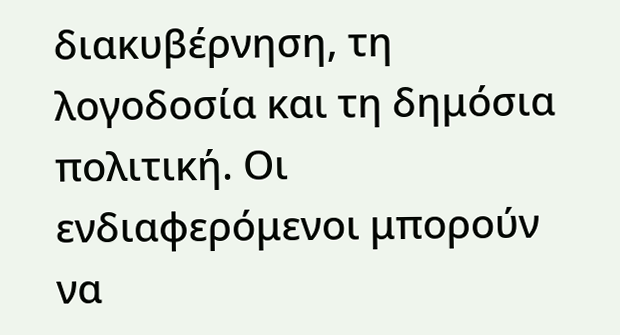διακυβέρνηση, τη λογοδοσία και τη δημόσια πολιτική. Οι ενδιαφερόμενοι μπορούν να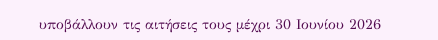υποβάλλουν τις αιτήσεις τους μέχρι 30 Ιουνίου 2026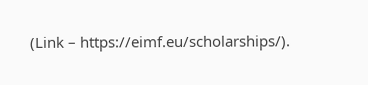(Link – https://eimf.eu/scholarships/).